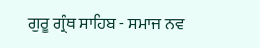ਗੁਰੂ ਗ੍ਰੰਥ ਸਾਹਿਬ - ਸਮਾਜ ਨਵ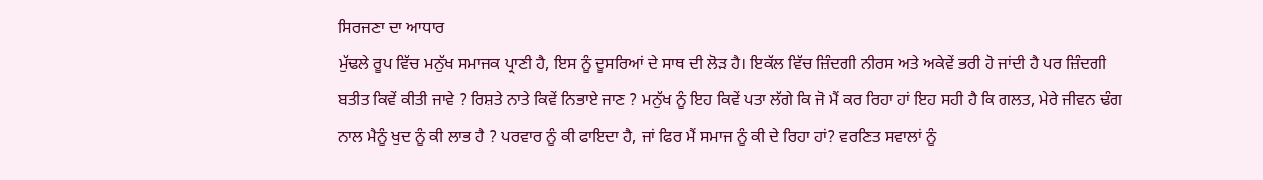ਸਿਰਜਣਾ ਦਾ ਆਧਾਰ
ਮੁੱਢਲੇ ਰੂਪ ਵਿੱਚ ਮਨੁੱਖ ਸਮਾਜਕ ਪ੍ਰਾਣੀ ਹੈ, ਇਸ ਨੂੰ ਦੂਸਰਿਆਂ ਦੇ ਸਾਥ ਦੀ ਲੋੜ ਹੈ। ਇਕੱਲ ਵਿੱਚ ਜ਼ਿੰਦਗੀ ਨੀਰਸ ਅਤੇ ਅਕੇਵੇਂ ਭਰੀ ਹੋ ਜਾਂਦੀ ਹੈ ਪਰ ਜ਼ਿੰਦਗੀ ਬਤੀਤ ਕਿਵੇਂ ਕੀਤੀ ਜਾਵੇ ? ਰਿਸ਼ਤੇ ਨਾਤੇ ਕਿਵੇਂ ਨਿਭਾਏ ਜਾਣ ? ਮਨੁੱਖ ਨੂੰ ਇਹ ਕਿਵੇਂ ਪਤਾ ਲੱਗੇ ਕਿ ਜੋ ਮੈਂ ਕਰ ਰਿਹਾ ਹਾਂ ਇਹ ਸਹੀ ਹੈ ਕਿ ਗਲਤ, ਮੇਰੇ ਜੀਵਨ ਢੰਗ ਨਾਲ ਮੈਨੂੰ ਖੁਦ ਨੂੰ ਕੀ ਲਾਭ ਹੈ ? ਪਰਵਾਰ ਨੂੰ ਕੀ ਫਾਇਦਾ ਹੈ, ਜਾਂ ਫਿਰ ਮੈਂ ਸਮਾਜ ਨੂੰ ਕੀ ਦੇ ਰਿਹਾ ਹਾਂ? ਵਰਣਿਤ ਸਵਾਲਾਂ ਨੂੰ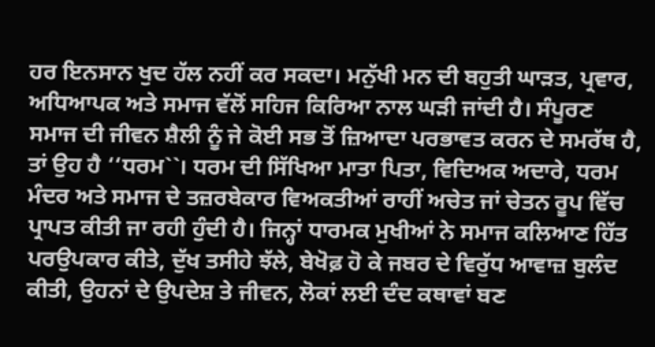ਹਰ ਇਨਸਾਨ ਖੁਦ ਹੱਲ ਨਹੀਂ ਕਰ ਸਕਦਾ। ਮਨੁੱਖੀ ਮਨ ਦੀ ਬਹੁਤੀ ਘਾੜਤ, ਪ੍ਰਵਾਰ, ਅਧਿਆਪਕ ਅਤੇ ਸਮਾਜ ਵੱਲੋਂ ਸਹਿਜ ਕਿਰਿਆ ਨਾਲ ਘੜੀ ਜਾਂਦੀ ਹੈ। ਸੰਪੂਰਣ ਸਮਾਜ ਦੀ ਜੀਵਨ ਸ਼ੈਲੀ ਨੂੰ ਜੇ ਕੋਈ ਸਭ ਤੋਂ ਜ਼ਿਆਦਾ ਪਰਭਾਵਤ ਕਰਨ ਦੇ ਸਮਰੱਥ ਹੈ, ਤਾਂ ਉਹ ਹੈ ‘‘ਧਰਮ``। ਧਰਮ ਦੀ ਸਿੱਖਿਆ ਮਾਤਾ ਪਿਤਾ, ਵਿਦਿਅਕ ਅਦਾਰੇ, ਧਰਮ ਮੰਦਰ ਅਤੇ ਸਮਾਜ ਦੇ ਤਜ਼ਰਬੇਕਾਰ ਵਿਅਕਤੀਆਂ ਰਾਹੀਂ ਅਚੇਤ ਜਾਂ ਚੇਤਨ ਰੂਪ ਵਿੱਚ ਪ੍ਰਾਪਤ ਕੀਤੀ ਜਾ ਰਹੀ ਹੁੰਦੀ ਹੈ। ਜਿਨ੍ਹਾਂ ਧਾਰਮਕ ਮੁਖੀਆਂ ਨੇ ਸਮਾਜ ਕਲਿਆਣ ਹਿੱਤ ਪਰਉਪਕਾਰ ਕੀਤੇ, ਦੁੱਖ ਤਸੀਹੇ ਝੱਲੇ, ਬੇਖੋਫ਼ ਹੋ ਕੇ ਜਬਰ ਦੇ ਵਿਰੁੱਧ ਆਵਾਜ਼ ਬੁਲੰਦ ਕੀਤੀ, ਉਹਨਾਂ ਦੇ ਉਪਦੇਸ਼ ਤੇ ਜੀਵਨ, ਲੋਕਾਂ ਲਈ ਦੰਦ ਕਥਾਵਾਂ ਬਣ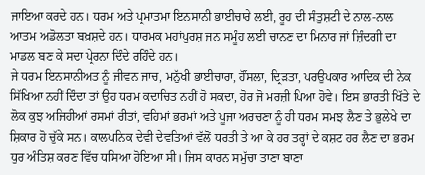ਜਾਇਆ ਕਰਦੇ ਹਨ। ਧਰਮ ਅਤੇ ਪ੍ਰਮਾਤਮਾ ਇਨਸਾਨੀ ਭਾਈਚਾਰੇ ਲਈ, ਰੂਹ ਦੀ ਸੰਤੁਸ਼ਟੀ ਦੇ ਨਾਲ-ਨਾਲ ਆਤਮ ਅਡੋਲਤਾ ਬਖ਼ਸ਼ਦੇ ਹਨ। ਧਾਰਮਕ ਮਹਾਂਪੁਰਸ਼ ਜਨ ਸਮੂੰਹ ਲਈ ਚਾਨਣ ਦਾ ਮਿਨਾਰ ਜਾਂ ਜ਼ਿੰਦਗੀ ਦਾ ਮਾਡਲ ਬਣ ਕੇ ਸਦਾ ਪ੍ਰੇਰਨਾ ਦਿੰਦੇ ਰਹਿੰਦੇ ਹਨ।
ਜੇ ਧਰਮ ਇਨਸਾਨੀਅਤ ਨੂੰ ਜੀਵਨ ਜਾਚ, ਮਨੁੱਖੀ ਭਾਈਚਾਰਾ, ਹੌਂਸਲਾ, ਦ੍ਰਿੜਤਾ, ਪਰਉਪਕਾਰ ਆਦਿਕ ਦੀ ਨੇਕ ਸਿੱਖਿਆ ਨਹੀਂ ਦਿੰਦਾ ਤਾਂ ਉਹ ਧਰਮ ਕਦਾਚਿਤ ਨਹੀਂ ਹੋ ਸਕਦਾ, ਹੋਰ ਜੋ ਮਰਜ਼ੀ ਪਿਆ ਹੋਵੇ। ਇਸ ਭਾਰਤੀ ਖਿੱਤੇ ਦੇ ਲੋਕ ਕੁਝ ਅਜਿਹੀਆਂ ਰਸਮਾਂ ਰੀਤਾਂ, ਵਹਿਮਾਂ ਭਰਮਾਂ ਅਤੇ ਪੂਜਾ ਅਰਚਣਾ ਨੂੰ ਹੀ ਧਰਮ ਸਮਝ ਲੈਣ ਤੇ ਭੁਲੇਖੇ ਦਾ ਸ਼ਿਕਾਰ ਹੋ ਚੁੱਕੇ ਸਨ। ਕਾਲਪਨਿਕ ਦੇਵੀ ਦੇਵਤਿਆਂ ਵੱਲੋਂ ਧਰਤੀ ਤੇ ਆ ਕੇ ਹਰ ਤਰ੍ਹਾਂ ਦੇ ਕਸ਼ਟ ਹਰ ਲੈਣ ਦਾ ਭਰਮ ਧੁਰ ਅੰਤਿਸ਼ ਕਰਣ ਵਿੱਚ ਧਸਿਆ ਹੋਇਆ ਸੀ। ਜਿਸ ਕਾਰਨ ਸਮੁੱਚਾ ਤਾਣਾ ਬਾਣਾ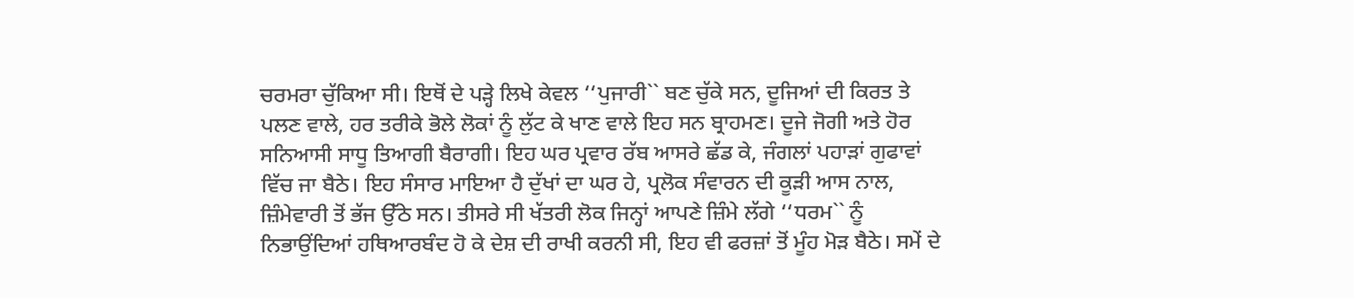ਚਰਮਰਾ ਚੁੱਕਿਆ ਸੀ। ਇਥੋਂ ਦੇ ਪੜ੍ਹੇ ਲਿਖੇ ਕੇਵਲ ‘‘ਪੁਜਾਰੀ`` ਬਣ ਚੁੱਕੇ ਸਨ, ਦੂਜਿਆਂ ਦੀ ਕਿਰਤ ਤੇ ਪਲਣ ਵਾਲੇ, ਹਰ ਤਰੀਕੇ ਭੋਲੇ ਲੋਕਾਂ ਨੂੰ ਲੁੱਟ ਕੇ ਖਾਣ ਵਾਲੇ ਇਹ ਸਨ ਬ੍ਰਾਹਮਣ। ਦੂਜੇ ਜੋਗੀ ਅਤੇ ਹੋਰ ਸਨਿਆਸੀ ਸਾਧੂ ਤਿਆਗੀ ਬੈਰਾਗੀ। ਇਹ ਘਰ ਪ੍ਰਵਾਰ ਰੱਬ ਆਸਰੇ ਛੱਡ ਕੇ, ਜੰਗਲਾਂ ਪਹਾੜਾਂ ਗੁਫਾਵਾਂ ਵਿੱਚ ਜਾ ਬੈਠੇ। ਇਹ ਸੰਸਾਰ ਮਾਇਆ ਹੈ ਦੁੱਖਾਂ ਦਾ ਘਰ ਹੇ, ਪ੍ਰਲੋਕ ਸੰਵਾਰਨ ਦੀ ਕੂੜੀ ਆਸ ਨਾਲ, ਜ਼ਿੰਮੇਵਾਰੀ ਤੋਂ ਭੱਜ ਉੱਠੇ ਸਨ। ਤੀਸਰੇ ਸੀ ਖੱਤਰੀ ਲੋਕ ਜਿਨ੍ਹਾਂ ਆਪਣੇ ਜ਼ਿੰਮੇ ਲੱਗੇ ‘‘ਧਰਮ`` ਨੂੰ ਨਿਭਾਉਂਦਿਆਂ ਹਥਿਆਰਬੰਦ ਹੋ ਕੇ ਦੇਸ਼ ਦੀ ਰਾਖੀ ਕਰਨੀ ਸੀ, ਇਹ ਵੀ ਫਰਜ਼ਾਂ ਤੋਂ ਮੂੰਹ ਮੋੜ ਬੈਠੇ। ਸਮੇਂ ਦੇ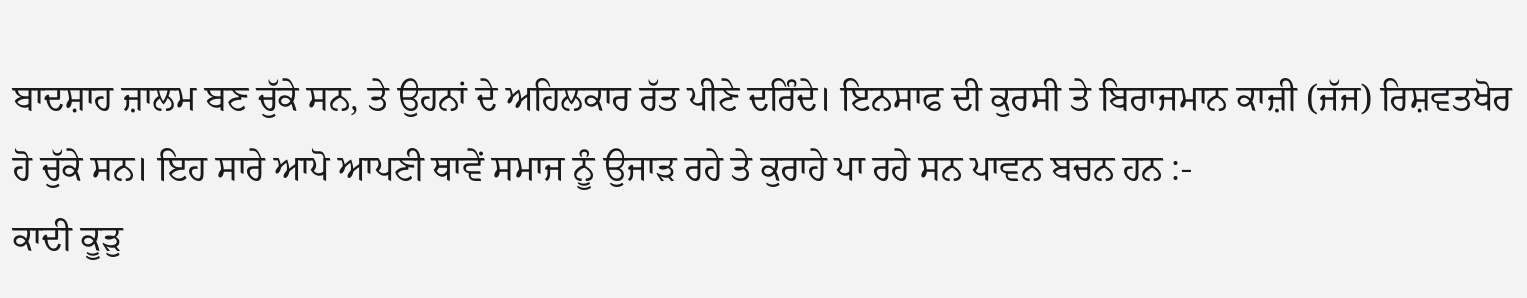ਬਾਦਸ਼ਾਹ ਜ਼ਾਲਮ ਬਣ ਚੁੱਕੇ ਸਨ, ਤੇ ਉਹਨਾਂ ਦੇ ਅਹਿਲਕਾਰ ਰੱਤ ਪੀਣੇ ਦਰਿੰਦੇ। ਇਨਸਾਫ ਦੀ ਕੁਰਸੀ ਤੇ ਬਿਰਾਜਮਾਨ ਕਾਜ਼ੀ (ਜੱਜ) ਰਿਸ਼ਵਤਖੋਰ ਹੋ ਚੁੱਕੇ ਸਨ। ਇਹ ਸਾਰੇ ਆਪੋ ਆਪਣੀ ਥਾਵੇਂ ਸਮਾਜ ਨੂੰ ਉਜਾੜ ਰਹੇ ਤੇ ਕੁਰਾਹੇ ਪਾ ਰਹੇ ਸਨ ਪਾਵਨ ਬਚਨ ਹਨ :-
ਕਾਦੀ ਕੂੜੁ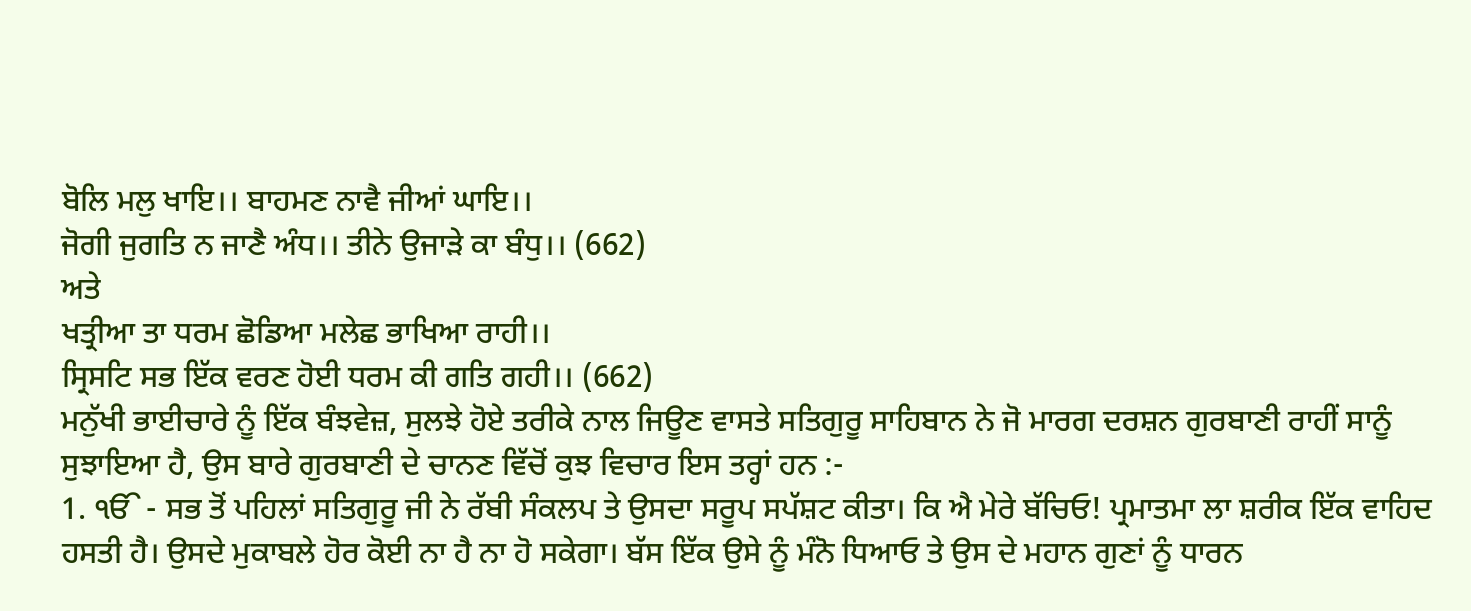ਬੋਲਿ ਮਲੁ ਖਾਇ।। ਬਾਹਮਣ ਨਾਵੈ ਜੀਆਂ ਘਾਇ।।
ਜੋਗੀ ਜੁਗਤਿ ਨ ਜਾਣੈ ਅੰਧ।। ਤੀਨੇ ਉਜਾੜੇ ਕਾ ਬੰਧੁ।। (662)
ਅਤੇ
ਖਤ੍ਰੀਆ ਤਾ ਧਰਮ ਛੋਡਿਆ ਮਲੇਛ ਭਾਖਿਆ ਰਾਹੀ।।
ਸ੍ਰਿਸਟਿ ਸਭ ਇੱਕ ਵਰਣ ਹੋਈ ਧਰਮ ਕੀ ਗਤਿ ਗਹੀ।। (662)
ਮਨੁੱਖੀ ਭਾਈਚਾਰੇ ਨੂੰ ਇੱਕ ਬੰਝਵੇਜ਼, ਸੁਲਝੇ ਹੋਏ ਤਰੀਕੇ ਨਾਲ ਜਿਊਣ ਵਾਸਤੇ ਸਤਿਗੁਰੂ ਸਾਹਿਬਾਨ ਨੇ ਜੋ ਮਾਰਗ ਦਰਸ਼ਨ ਗੁਰਬਾਣੀ ਰਾਹੀਂ ਸਾਨੂੰ ਸੁਝਾਇਆ ਹੈ, ਉਸ ਬਾਰੇ ਗੁਰਬਾਣੀ ਦੇ ਚਾਨਣ ਵਿੱਚੋਂ ਕੁਝ ਵਿਚਾਰ ਇਸ ਤਰ੍ਹਾਂ ਹਨ :-
1. ੴ - ਸਭ ਤੋਂ ਪਹਿਲਾਂ ਸਤਿਗੁਰੂ ਜੀ ਨੇ ਰੱਬੀ ਸੰਕਲਪ ਤੇ ਉਸਦਾ ਸਰੂਪ ਸਪੱਸ਼ਟ ਕੀਤਾ। ਕਿ ਐ ਮੇਰੇ ਬੱਚਿਓ! ਪ੍ਰਮਾਤਮਾ ਲਾ ਸ਼ਰੀਕ ਇੱਕ ਵਾਹਿਦ ਹਸਤੀ ਹੈ। ਉਸਦੇ ਮੁਕਾਬਲੇ ਹੋਰ ਕੋਈ ਨਾ ਹੈ ਨਾ ਹੋ ਸਕੇਗਾ। ਬੱਸ ਇੱਕ ਉਸੇ ਨੂੰ ਮੰਨੋ ਧਿਆਓ ਤੇ ਉਸ ਦੇ ਮਹਾਨ ਗੁਣਾਂ ਨੂੰ ਧਾਰਨ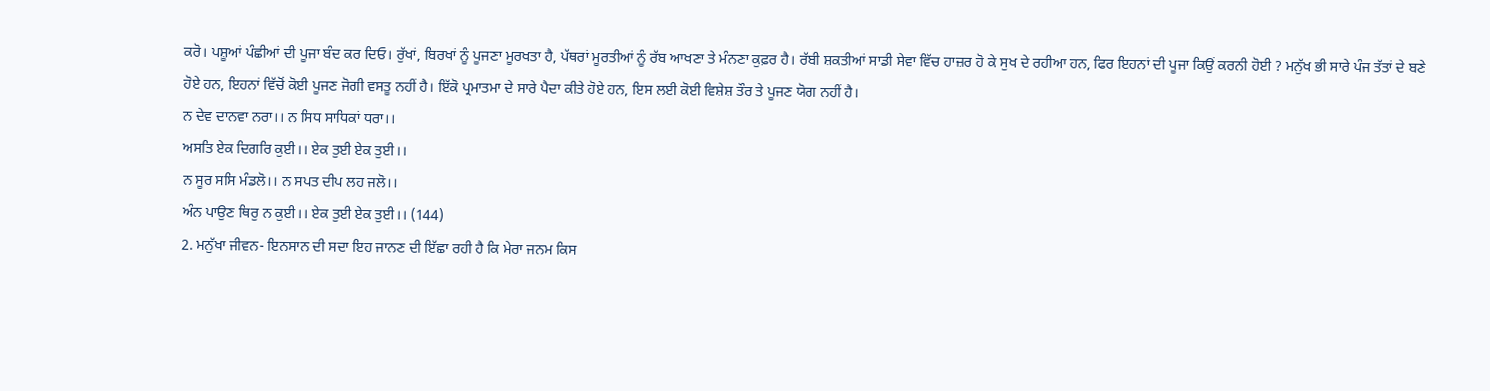ਕਰੋ। ਪਸ਼ੂਆਂ ਪੰਛੀਆਂ ਦੀ ਪੂਜਾ ਬੰਦ ਕਰ ਦਿਓ। ਰੁੱਖਾਂ, ਬਿਰਖਾਂ ਨੂੰ ਪੂਜਣਾ ਮੂਰਖਤਾ ਹੈ, ਪੱਥਰਾਂ ਮੂਰਤੀਆਂ ਨੂੰ ਰੱਬ ਆਖਣਾ ਤੇ ਮੰਨਣਾ ਕੁਫ਼ਰ ਹੈ। ਰੱਬੀ ਸ਼ਕਤੀਆਂ ਸਾਡੀ ਸੇਵਾ ਵਿੱਚ ਹਾਜ਼ਰ ਹੋ ਕੇ ਸੁਖ ਦੇ ਰਹੀਆ ਹਨ, ਫਿਰ ਇਹਨਾਂ ਦੀ ਪੂਜਾ ਕਿਉਂ ਕਰਨੀ ਹੋਈ ? ਮਨੁੱਖ ਭੀ ਸਾਰੇ ਪੰਜ ਤੱਤਾਂ ਦੇ ਬਣੇ ਹੋਏ ਹਨ, ਇਹਨਾਂ ਵਿੱਚੋਂ ਕੋਈ ਪੂਜਣ ਜੋਗੀ ਵਸਤੂ ਨਹੀਂ ਹੈ। ਇੱਕੋ ਪ੍ਰਮਾਤਮਾ ਦੇ ਸਾਰੇ ਪੈਦਾ ਕੀਤੇ ਹੋਏ ਹਨ, ਇਸ ਲਈ ਕੋਈ ਵਿਸ਼ੇਸ਼ ਤੌਰ ਤੇ ਪੂਜਣ ਯੋਗ ਨਹੀਂ ਹੈ।
ਨ ਦੇਵ ਦਾਨਵਾ ਨਰਾ।। ਨ ਸਿਧ ਸਾਧਿਕਾਂ ਧਰਾ।।
ਅਸਤਿ ਏਕ ਦਿਗਰਿ ਕੁਈ।। ਏਕ ਤੁਈ ਏਕ ਤੁਈ।।
ਨ ਸੂਰ ਸਸਿ ਮੰਡਲੋ।। ਨ ਸਪਤ ਦੀਪ ਲਹ ਜਲੋ।।
ਅੰਨ ਪਾਉਣ ਥਿਰੁ ਨ ਕੁਈ।। ਏਕ ਤੁਈ ਏਕ ਤੁਈ।। (144)
2. ਮਨੁੱਖਾ ਜੀਵਨ- ਇਨਸਾਨ ਦੀ ਸਦਾ ਇਹ ਜਾਨਣ ਦੀ ਇੱਛਾ ਰਹੀ ਹੈ ਕਿ ਮੇਰਾ ਜਨਮ ਕਿਸ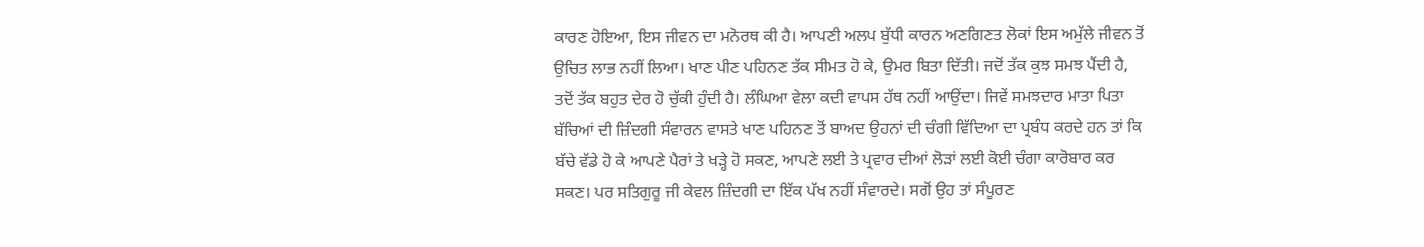ਕਾਰਣ ਹੋਇਆ, ਇਸ ਜੀਵਨ ਦਾ ਮਨੋਰਥ ਕੀ ਹੈ। ਆਪਣੀ ਅਲਪ ਬੁੱਧੀ ਕਾਰਨ ਅਣਗਿਣਤ ਲੋਕਾਂ ਇਸ ਅਮੁੱਲੇ ਜੀਵਨ ਤੋਂ ਉਚਿਤ ਲਾਭ ਨਹੀਂ ਲਿਆ। ਖਾਣ ਪੀਣ ਪਹਿਨਣ ਤੱਕ ਸੀਮਤ ਹੋ ਕੇ, ਉਮਰ ਬਿਤਾ ਦਿੱਤੀ। ਜਦੋਂ ਤੱਕ ਕੁਝ ਸਮਝ ਪੈਂਦੀ ਹੈ, ਤਦੋਂ ਤੱਕ ਬਹੁਤ ਦੇਰ ਹੋ ਚੁੱਕੀ ਹੁੰਦੀ ਹੈ। ਲੰਘਿਆ ਵੇਲਾ ਕਦੀ ਵਾਪਸ ਹੱਥ ਨਹੀਂ ਆਉਂਦਾ। ਜਿਵੇਂ ਸਮਝਦਾਰ ਮਾਤਾ ਪਿਤਾ ਬੱਚਿਆਂ ਦੀ ਜ਼ਿੰਦਗੀ ਸੰਵਾਰਨ ਵਾਸਤੇ ਖਾਣ ਪਹਿਨਣ ਤੋਂ ਬਾਅਦ ਉਹਨਾਂ ਦੀ ਚੰਗੀ ਵਿੱਦਿਆ ਦਾ ਪ੍ਰਬੰਧ ਕਰਦੇ ਹਨ ਤਾਂ ਕਿ ਬੱਚੇ ਵੱਡੇ ਹੋ ਕੇ ਆਪਣੇ ਪੈਰਾਂ ਤੇ ਖੜ੍ਹੇ ਹੋ ਸਕਣ, ਆਪਣੇ ਲਈ ਤੇ ਪ੍ਰਵਾਰ ਦੀਆਂ ਲੋੜਾਂ ਲਈ ਕੋਈ ਚੰਗਾ ਕਾਰੋਬਾਰ ਕਰ ਸਕਣ। ਪਰ ਸਤਿਗੁਰੂ ਜੀ ਕੇਵਲ ਜ਼ਿੰਦਗੀ ਦਾ ਇੱਕ ਪੱਖ ਨਹੀਂ ਸੰਵਾਰਦੇ। ਸਗੋਂ ਉਹ ਤਾਂ ਸੰਪੂਰਣ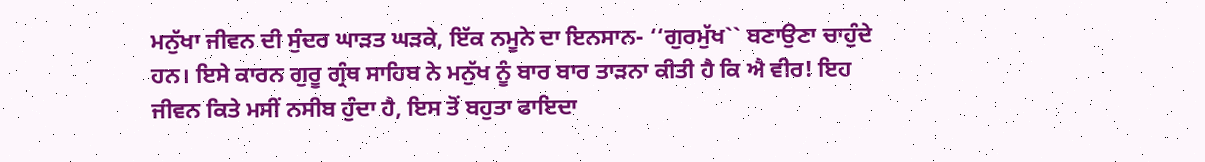ਮਨੁੱਖਾ ਜੀਵਨ ਦੀ ਸੁੰਦਰ ਘਾੜਤ ਘੜਕੇ, ਇੱਕ ਨਮੂਨੇ ਦਾ ਇਨਸਾਨ- ‘‘ਗੁਰਮੁੱਖ`` ਬਣਾਉਣਾ ਚਾਹੁੰਦੇ ਹਨ। ਇਸੇ ਕਾਰਨ ਗੁਰੂ ਗ੍ਰੰਥ ਸਾਹਿਬ ਨੇ ਮਨੁੱਖ ਨੂੰ ਬਾਰ ਬਾਰ ਤਾੜਨਾ ਕੀਤੀ ਹੈ ਕਿ ਐ ਵੀਰ! ਇਹ ਜੀਵਨ ਕਿਤੇ ਮਸੀਂ ਨਸੀਬ ਹੁੰਦਾ ਹੈ, ਇਸ ਤੋਂ ਬਹੁਤਾ ਫਾਇਦਾ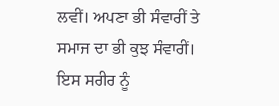ਲਵੀਂ। ਅਪਣਾ ਭੀ ਸੰਵਾਰੀਂ ਤੇ ਸਮਾਜ ਦਾ ਭੀ ਕੁਝ ਸੰਵਾਰੀਂ। ਇਸ ਸਰੀਰ ਨੂੰ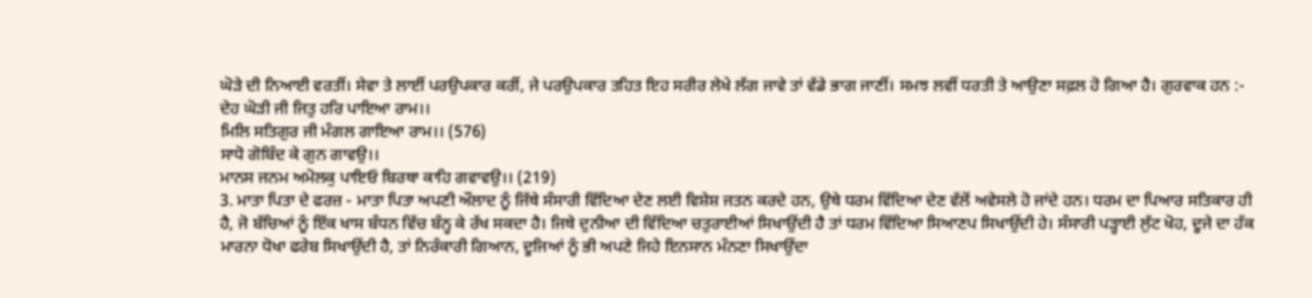ਘੋੜੇ ਦੀ ਨਿਆਈ ਵਰਤੀਂ। ਸੇਵਾ ਤੇ ਲਾਈਂ ਪਰਉਪਕਾਰ ਕਰੀਂ, ਜੇ ਪਰਉਪਕਾਰ ਤਹਿਤ ਇਹ ਸਰੀਰ ਲੇਖੇ ਲੱਗ ਜਾਵੇ ਤਾਂ ਵੱਡੇ ਭਾਗ ਜਾਣੀਂ। ਸਮਝ ਲਵੀਂ ਧਰਤੀ ਤੇ ਆਉਣਾ ਸਫ਼ਲ ਹੋ ਗਿਆ ਹੈ। ਗੁਰਵਾਕ ਹਨ :-
ਦੇਹ ਘੋੜੀ ਜੀ ਜਿਤੁ ਹਰਿ ਪਾਇਆ ਰਾਮ।।
ਮਿਲਿ ਸਤਿਗੁਰ ਜੀ ਮੰਗਲ ਗਾਇਆ ਰਾਮ।। (576)
ਸਾਧੋ ਗੋਬਿੰਦ ਕੇ ਗੁਨ ਗਾਵਉ।।
ਮਾਨਸ ਜਨਮ ਅਮੋਲਕੁ ਪਾਇਓ ਬਿਰਥਾ ਕਾਹਿ ਗਵਾਵਉ।। (219)
3. ਮਾਤਾ ਪਿਤਾ ਦੇ ਫਰਜ਼ - ਮਾਤਾ ਪਿਤਾ ਅਪਣੀ ਔਲਾਦ ਨੂੰ ਜਿੱਥੇ ਸੰਸਾਰੀ ਵਿੱਦਿਆ ਦੇਣ ਲਈ ਵਿਸ਼ੇਸ਼ ਜਤਨ ਕਰਦੇ ਹਨ, ਉਥੇ ਧਰਮ ਵਿੱਦਿਆ ਦੇਣ ਵੱਲੋਂ ਅਵੇਸਲੇ ਹੋ ਜਾਂਦੇ ਹਨ। ਧਰਮ ਦਾ ਪਿਆਰ ਸਤਿਕਾਰ ਹੀ ਹੈ, ਜੋ ਬੱਚਿਆਂ ਨੂੰ ਇੱਕ ਖਾਸ ਬੰਧਨ ਵਿੱਚ ਬੰਨ੍ਹ ਕੇ ਰੱਖ ਸਕਦਾ ਹੈ। ਜਿਥੇ ਦੁਨੀਆ ਦੀ ਵਿੱਦਿਆ ਚਤੁਰਾਈਆਂ ਸਿਖਾਉਂਦੀ ਹੈ ਤਾਂ ਧਰਮ ਵਿੱਦਿਆ ਸਿਆਣਪ ਸਿਖਾਉਂਦੀ ਹੇ। ਸੰਸਾਰੀ ਪੜ੍ਹਾਈ ਲੁੱਟ ਖੋਹ, ਦੂਜੇ ਦਾ ਹੱਕ ਮਾਰਨਾ ਧੋਖਾ ਫਰੇਬ ਸਿਖਾਉਂਦੀ ਹੈ, ਤਾਂ ਨਿਰੰਕਾਰੀ ਗਿਆਨ, ਦੂਜਿਆਂ ਨੂੰ ਭੀ ਅਪਣੇ ਜਿਹੇ ਇਨਸਾਨ ਮੰਨਣਾ ਸਿਖਾਉਂਦਾ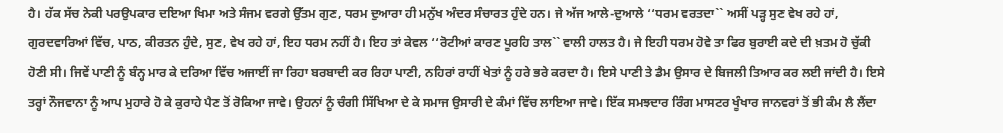ਹੈ। ਹੱਕ ਸੱਚ ਨੇਕੀ ਪਰਉਪਕਾਰ ਦਇਆ ਖਿਮਾ ਅਤੇ ਸੰਜਮ ਵਰਗੇ ਉੱਤਮ ਗੁਣ, ਧਰਮ ਦੁਆਰਾ ਹੀ ਮਨੁੱਖ ਅੰਦਰ ਸੰਚਾਰਤ ਹੁੰਦੇ ਹਨ। ਜੇ ਅੱਜ ਆਲੇ-ਦੁਆਲੇ ‘‘ਧਰਮ ਵਰਤਦਾ`` ਅਸੀਂ ਪੜ੍ਹ ਸੁਣ ਵੇਖ ਰਹੇ ਹਾਂ, ਗੁਰਦਵਾਰਿਆਂ ਵਿੱਚ, ਪਾਠ, ਕੀਰਤਨ ਹੁੰਦੇ, ਸੁਣ, ਵੇਖ ਰਹੇ ਹਾਂ, ਇਹ ਧਰਮ ਨਹੀਂ ਹੈ। ਇਹ ਤਾਂ ਕੇਵਲ ‘‘ਰੋਟੀਆਂ ਕਾਰਣ ਪੂਰਹਿ ਤਾਲ`` ਵਾਲੀ ਹਾਲਤ ਹੈ। ਜੇ ਇਹੀ ਧਰਮ ਹੋਵੇ ਤਾ ਫਿਰ ਬੁਰਾਈ ਕਦੇ ਦੀ ਖ਼ਤਮ ਹੋ ਚੁੱਕੀ ਹੋਣੀ ਸੀ। ਜਿਵੇਂ ਪਾਣੀ ਨੂੰ ਬੰਨ੍ਹ ਮਾਰ ਕੇ ਦਰਿਆ ਵਿੱਚ ਅਜਾਈਂ ਜਾ ਰਿਹਾ ਬਰਬਾਦੀ ਕਰ ਰਿਹਾ ਪਾਣੀ, ਨਹਿਰਾਂ ਰਾਹੀਂ ਖੇਤਾਂ ਨੂੰ ਹਰੇ ਭਰੇ ਕਰਦਾ ਹੈ। ਇਸੇ ਪਾਣੀ ਤੇ ਡੈਮ ਉਸਾਰ ਦੇ ਬਿਜਲੀ ਤਿਆਰ ਕਰ ਲਈ ਜਾਂਦੀ ਹੈ। ਇਸੇ ਤਰ੍ਹਾਂ ਨੌਜਵਾਨਾ ਨੂੰ ਆਪ ਮੁਹਾਰੇ ਹੋ ਕੇ ਕੁਰਾਹੇ ਪੈਣ ਤੋਂ ਰੋਕਿਆ ਜਾਵੇ। ਉਹਨਾਂ ਨੂੰ ਚੰਗੀ ਸਿੱਖਿਆ ਦੇ ਕੇ ਸਮਾਜ ਉਸਾਰੀ ਦੇ ਕੰਮਾਂ ਵਿੱਚ ਲਾਇਆ ਜਾਵੇ। ਇੱਕ ਸਮਝਦਾਰ ਰਿੰਗ ਮਾਸਟਰ ਖੂੰਖਾਰ ਜਾਨਵਰਾਂ ਤੋਂ ਭੀ ਕੰਮ ਲੈ ਲੈਂਦਾ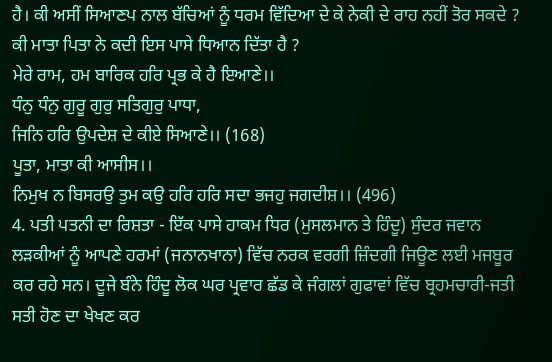ਹੈ। ਕੀ ਅਸੀਂ ਸਿਆਣਪ ਨਾਲ ਬੱਚਿਆਂ ਨੂੰ ਧਰਮ ਵਿੱਦਿਆ ਦੇ ਕੇ ਨੇਕੀ ਦੇ ਰਾਹ ਨਹੀਂ ਤੋਰ ਸਕਦੇ ? ਕੀ ਮਾਤਾ ਪਿਤਾ ਨੇ ਕਦੀ ਇਸ ਪਾਸੇ ਧਿਆਨ ਦਿੱਤਾ ਹੈ ?
ਮੇਰੇ ਰਾਮ, ਹਮ ਬਾਰਿਕ ਹਰਿ ਪ੍ਰਭ ਕੇ ਹੈ ਇਆਣੇ।।
ਧੰਨੁ ਧੰਨੁ ਗੁਰੂ ਗੁਰੁ ਸਤਿਗੁਰੁ ਪਾਧਾ,
ਜਿਨਿ ਹਰਿ ਉਪਦੇਸ਼ ਦੇ ਕੀਏ ਸਿਆਣੇ।। (168)
ਪੂਤਾ, ਮਾਤਾ ਕੀ ਆਸੀਸ।।
ਨਿਮੁਖ ਨ ਬਿਸਰਉ ਤੁਮ ਕਉ ਹਰਿ ਹਰਿ ਸਦਾ ਭਜਹੁ ਜਗਦੀਸ਼।। (496)
4. ਪਤੀ ਪਤਨੀ ਦਾ ਰਿਸ਼ਤਾ - ਇੱਕ ਪਾਸੇ ਹਾਕਮ ਧਿਰ (ਮੁਸਲਮਾਨ ਤੇ ਹਿੰਦੂ) ਸੁੰਦਰ ਜਵਾਨ ਲੜਕੀਆਂ ਨੂੰ ਆਪਣੇ ਹਰਮਾਂ (ਜਨਾਨਖਾਨਾ) ਵਿੱਚ ਨਰਕ ਵਰਗੀ ਜ਼ਿੰਦਗੀ ਜਿਊਣ ਲਈ ਮਜਬੂਰ ਕਰ ਰਹੇ ਸਨ। ਦੂਜੇ ਬੰਨੇ ਹਿੰਦੂ ਲੋਕ ਘਰ ਪ੍ਰਵਾਰ ਛੱਡ ਕੇ ਜੰਗਲਾਂ ਗੁਫਾਵਾਂ ਵਿੱਚ ਬ੍ਰਹਮਚਾਰੀ-ਜਤੀ ਸਤੀ ਹੋਣ ਦਾ ਖੇਖਣ ਕਰ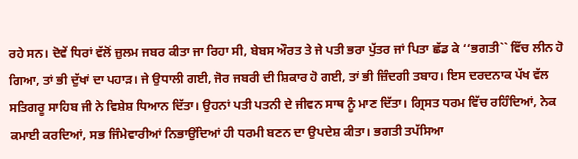ਰਹੇ ਸਨ। ਦੋਵੇਂ ਧਿਰਾਂ ਵੱਲੋਂ ਜ਼ੁਲਮ ਜਬਰ ਕੀਤਾ ਜਾ ਰਿਹਾ ਸੀ, ਬੇਬਸ ਔਰਤ ਤੇ ਜੇ ਪਤੀ ਭਰਾ ਪੁੱਤਰ ਜਾਂ ਪਿਤਾ ਛੱਡ ਕੇ ‘‘ਭਗਤੀ`` ਵਿੱਚ ਲੀਨ ਹੋ ਗਿਆ, ਤਾਂ ਭੀ ਦੁੱਖਾਂ ਦਾ ਪਹਾੜ। ਜੇ ਉਧਾਲੀ ਗਈ, ਜੋਰ ਜਬਰੀ ਦੀ ਸ਼ਿਕਾਰ ਹੋ ਗਈ, ਤਾਂ ਭੀ ਜ਼ਿੰਦਗੀ ਤਬਾਹ। ਇਸ ਦਰਦਨਾਕ ਪੱਖ ਵੱਲ ਸਤਿਗਰੂ ਸਾਹਿਬ ਜੀ ਨੇ ਵਿਸ਼ੇਸ਼ ਧਿਆਨ ਦਿੱਤਾ। ਉਹਨਾਂ ਪਤੀ ਪਤਨੀ ਦੇ ਜੀਵਨ ਸਾਥ ਨੂੰ ਮਾਣ ਦਿੱਤਾ। ਗ੍ਰਿਸਤ ਧਰਮ ਵਿੱਚ ਰਹਿੰਦਿਆਂ, ਨੇਕ ਕਮਾਈ ਕਰਦਿਆਂ, ਸਭ ਜਿੰਮੇਵਾਰੀਆਂ ਨਿਭਾਉਂਦਿਆਂ ਹੀ ਧਰਮੀ ਬਣਨ ਦਾ ਉਪਦੇਸ਼ ਕੀਤਾ। ਭਗਤੀ ਤਪੱਸਿਆ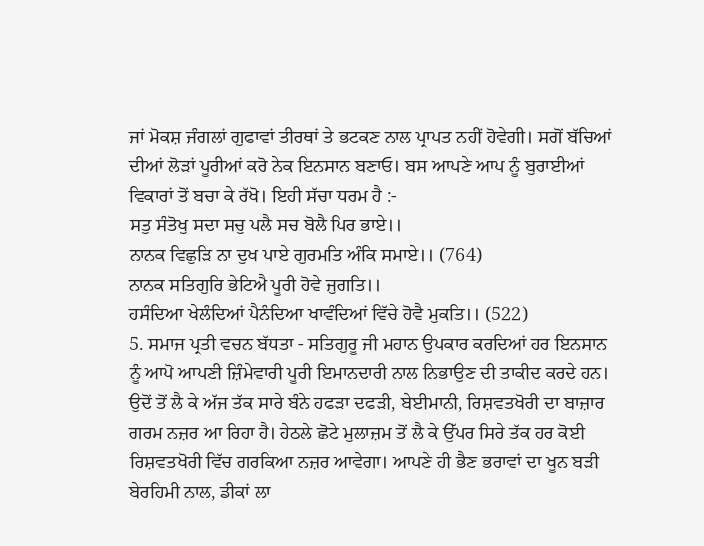ਜਾਂ ਮੋਕਸ਼ ਜੰਗਲਾਂ ਗੁਫਾਵਾਂ ਤੀਰਥਾਂ ਤੇ ਭਟਕਣ ਨਾਲ ਪ੍ਰਾਪਤ ਨਹੀਂ ਹੋਵੇਗੀ। ਸਗੋਂ ਬੱਚਿਆਂ ਦੀਆਂ ਲੋੜਾਂ ਪੂਰੀਆਂ ਕਰੋ ਨੇਕ ਇਨਸਾਨ ਬਣਾਓ। ਬਸ ਆਪਣੇ ਆਪ ਨੂੰ ਬੁਰਾਈਆਂ ਵਿਕਾਰਾਂ ਤੋਂ ਬਚਾ ਕੇ ਰੱਖੋ। ਇਹੀ ਸੱਚਾ ਧਰਮ ਹੈ :-
ਸਤੁ ਸੰਤੋਖੁ ਸਦਾ ਸਚੁ ਪਲੈ ਸਚ ਬੋਲੈ ਪਿਰ ਭਾਏ।।
ਨਾਨਕ ਵਿਛੁੜਿ ਨਾ ਦੁਖ ਪਾਏ ਗੁਰਮਤਿ ਅੰਕਿ ਸਮਾਏ।। (764)
ਨਾਨਕ ਸਤਿਗੁਰਿ ਭੇਟਿਐ ਪੂਰੀ ਹੋਵੇ ਜੁਗਤਿ।।
ਹਸੰਦਿਆ ਖੇਲੰਦਿਆਂ ਪੈਨੰਦਿਆ ਖਾਵੰਦਿਆਂ ਵਿੱਚੇ ਹੋਵੈ ਮੁਕਤਿ।। (522)
5. ਸਮਾਜ ਪ੍ਰਤੀ ਵਚਨ ਬੱਧਤਾ - ਸਤਿਗੁਰੂ ਜੀ ਮਹਾਨ ਉਪਕਾਰ ਕਰਦਿਆਂ ਹਰ ਇਨਸਾਨ ਨੂੰ ਆਪੋ ਆਪਣੀ ਜ਼ਿੰਮੇਵਾਰੀ ਪੂਰੀ ਇਮਾਨਦਾਰੀ ਨਾਲ ਨਿਭਾਉਣ ਦੀ ਤਾਕੀਦ ਕਰਦੇ ਹਨ। ਉਦੋਂ ਤੋਂ ਲੈ ਕੇ ਅੱਜ ਤੱਕ ਸਾਰੇ ਬੰਨੇ ਹਫੜਾ ਦਫੜੀ, ਬੇਈਮਾਨੀ, ਰਿਸ਼ਵਤਖੋਰੀ ਦਾ ਬਾਜ਼ਾਰ ਗਰਮ ਨਜ਼ਰ ਆ ਰਿਹਾ ਹੈ। ਹੇਠਲੇ ਛੋਟੇ ਮੁਲਾਜ਼ਮ ਤੋਂ ਲੈ ਕੇ ਉੱਪਰ ਸਿਰੇ ਤੱਕ ਹਰ ਕੋਈ ਰਿਸ਼ਵਤਖੋਰੀ ਵਿੱਚ ਗਰਕਿਆ ਨਜ਼ਰ ਆਵੇਗਾ। ਆਪਣੇ ਹੀ ਭੈਣ ਭਰਾਵਾਂ ਦਾ ਖੂਨ ਬੜੀ ਬੇਰਹਿਮੀ ਨਾਲ, ਡੀਕਾਂ ਲਾ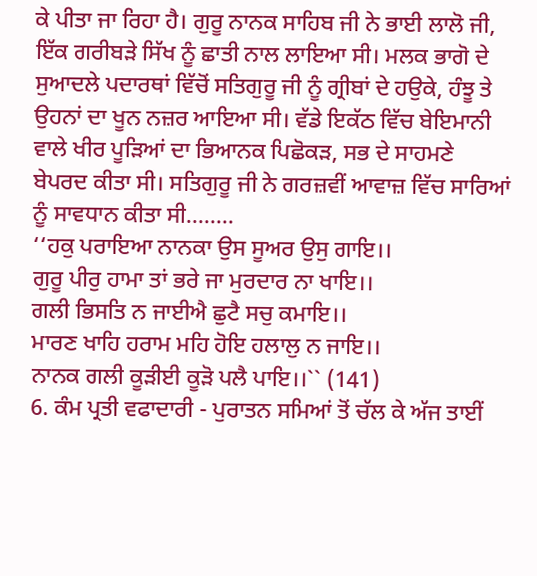ਕੇ ਪੀਤਾ ਜਾ ਰਿਹਾ ਹੈ। ਗੁਰੂ ਨਾਨਕ ਸਾਹਿਬ ਜੀ ਨੇ ਭਾਈ ਲਾਲੋ ਜੀ, ਇੱਕ ਗਰੀਬੜੇ ਸਿੱਖ ਨੂੰ ਛਾਤੀ ਨਾਲ ਲਾਇਆ ਸੀ। ਮਲਕ ਭਾਗੋ ਦੇ ਸੁਆਦਲੇ ਪਦਾਰਥਾਂ ਵਿੱਚੋਂ ਸਤਿਗੁਰੂ ਜੀ ਨੂੰ ਗ੍ਰੀਬਾਂ ਦੇ ਹਉਕੇ, ਹੰਝੂ ਤੇ ਉਹਨਾਂ ਦਾ ਖੂਨ ਨਜ਼ਰ ਆਇਆ ਸੀ। ਵੱਡੇ ਇਕੱਠ ਵਿੱਚ ਬੇਇਮਾਨੀ ਵਾਲੇ ਖੀਰ ਪੂੜਿਆਂ ਦਾ ਭਿਆਨਕ ਪਿਛੋਕੜ, ਸਭ ਦੇ ਸਾਹਮਣੇ ਬੇਪਰਦ ਕੀਤਾ ਸੀ। ਸਤਿਗੁਰੂ ਜੀ ਨੇ ਗਰਜ਼ਵੀਂ ਆਵਾਜ਼ ਵਿੱਚ ਸਾਰਿਆਂ ਨੂੰ ਸਾਵਧਾਨ ਕੀਤਾ ਸੀ........
‘‘ਹਕੁ ਪਰਾਇਆ ਨਾਨਕਾ ਉਸ ਸੂਅਰ ਉਸੁ ਗਾਇ।।
ਗੁਰੂ ਪੀਰੁ ਹਾਮਾ ਤਾਂ ਭਰੇ ਜਾ ਮੁਰਦਾਰ ਨਾ ਖਾਇ।।
ਗਲੀ ਭਿਸਤਿ ਨ ਜਾਈਐ ਛੁਟੈ ਸਚੁ ਕਮਾਇ।।
ਮਾਰਣ ਖਾਹਿ ਹਰਾਮ ਮਹਿ ਹੋਇ ਹਲਾਲੁ ਨ ਜਾਇ।।
ਨਾਨਕ ਗਲੀ ਕੂੜੀਈ ਕੂੜੋ ਪਲੈ ਪਾਇ।।`` (141)
6. ਕੰਮ ਪ੍ਰਤੀ ਵਫਾਦਾਰੀ - ਪੁਰਾਤਨ ਸਮਿਆਂ ਤੋਂ ਚੱਲ ਕੇ ਅੱਜ ਤਾਈਂ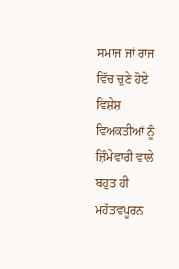ਸਮਾਜ ਜਾਂ ਰਾਜ ਵਿੱਚ ਚੁਣੇ ਹੋਏ ਵਿਸ਼ੇਸ਼ ਵਿਅਕਤੀਆਂ ਨੂੰ ਜ਼ਿੰਮੇਵਾਰੀ ਵਾਲੇ ਬਹੁਤ ਹੀ ਮਹੱਤਵਪੂਰਨ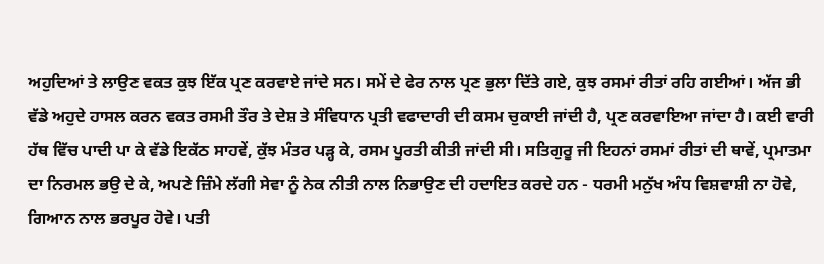ਅਹੁਦਿਆਂ ਤੇ ਲਾਉਣ ਵਕਤ ਕੁਝ ਇੱਕ ਪ੍ਰਣ ਕਰਵਾਏ ਜਾਂਦੇ ਸਨ। ਸਮੇਂ ਦੇ ਫੇਰ ਨਾਲ ਪ੍ਰਣ ਭੁਲਾ ਦਿੱਤੇ ਗਏ, ਕੁਝ ਰਸਮਾਂ ਰੀਤਾਂ ਰਹਿ ਗਈਆਂ। ਅੱਜ ਭੀ ਵੱਡੇ ਅਹੁਦੇ ਹਾਸਲ ਕਰਨ ਵਕਤ ਰਸਮੀ ਤੌਰ ਤੇ ਦੇਸ਼ ਤੇ ਸੰਵਿਧਾਨ ਪ੍ਰਤੀ ਵਫਾਦਾਰੀ ਦੀ ਕਸਮ ਚੁਕਾਈ ਜਾਂਦੀ ਹੈ, ਪ੍ਰਣ ਕਰਵਾਇਆ ਜਾਂਦਾ ਹੈ। ਕਈ ਵਾਰੀ ਹੱਥ ਵਿੱਚ ਪਾਦੀ ਪਾ ਕੇ ਵੱਡੇ ਇਕੱਠ ਸਾਹਵੇਂ, ਕੁੱਝ ਮੰਤਰ ਪੜ੍ਹ ਕੇ, ਰਸਮ ਪੂਰਤੀ ਕੀਤੀ ਜਾਂਦੀ ਸੀ। ਸਤਿਗੁਰੂ ਜੀ ਇਹਨਾਂ ਰਸਮਾਂ ਰੀਤਾਂ ਦੀ ਥਾਵੇਂ, ਪ੍ਰਮਾਤਮਾ ਦਾ ਨਿਰਮਲ ਭਉ ਦੇ ਕੇ, ਅਪਣੇ ਜ਼ਿੰਮੇ ਲੱਗੀ ਸੇਵਾ ਨੂੰ ਨੇਕ ਨੀਤੀ ਨਾਲ ਨਿਭਾਉਣ ਦੀ ਹਦਾਇਤ ਕਰਦੇ ਹਨ - ਧਰਮੀ ਮਨੁੱਖ ਅੰਧ ਵਿਸ਼ਵਾਸ਼ੀ ਨਾ ਹੋਵੇ, ਗਿਆਨ ਨਾਲ ਭਰਪੂਰ ਹੋਵੇ। ਪਤੀ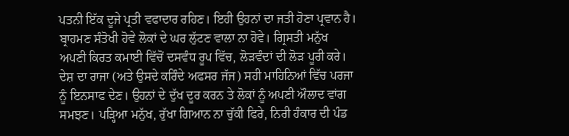ਪਤਨੀ ਇੱਕ ਦੂਜੇ ਪ੍ਰਤੀ ਵਫਾਦਾਰ ਰਹਿਣ। ਇਹੀ ਉਹਨਾਂ ਦਾ ਜਤੀ ਹੋਣਾ ਪ੍ਰਵਾਨ ਹੈ। ਬ੍ਰਾਹਮਣ ਸੰਤੋਖੀ ਹੋਵੇ ਲੋਕਾਂ ਦੇ ਘਰ ਲੁੱਟਣ ਵਾਲਾ ਨਾ ਹੋਵੇ। ਗ੍ਰਿਸਤੀ ਮਨੁੱਖ ਅਪਣੀ ਕਿਰਤ ਕਮਾਈ ਵਿੱਚੋਂ ਦਸਵੰਧ ਰੂਪ ਵਿੱਚ, ਲੋੜਵੰਦਾਂ ਦੀ ਲੋੜ ਪੂਰੀ ਕਰੇ। ਦੇਸ਼ ਦਾ ਰਾਜਾ (ਅਤੇ ਉਸਦੇ ਕਰਿੰਦੇ ਅਫਸਰ ਜੱਜ) ਸਹੀ ਮਾਹਿਨਿਆਂ ਵਿੱਚ ਪਰਜਾ ਨੂੰ ਇਨਸਾਫ ਦੇਣ। ਉਹਨਾਂ ਦੇ ਦੁੱਖ ਦੂਰ ਕਰਨ ਤੇ ਲੋਕਾਂ ਨੂੰ ਅਪਣੀ ਔਲਾਦ ਵਾਂਗ ਸਮਝਣ। ਪੜ੍ਹਿਆ ਮਨੁੱਖ, ਰੁੱਖਾ ਗਿਆਨ ਨਾ ਚੁੱਕੀ ਫਿਰੇ, ਨਿਰੀ ਹੰਕਾਰ ਦੀ ਪੰਡ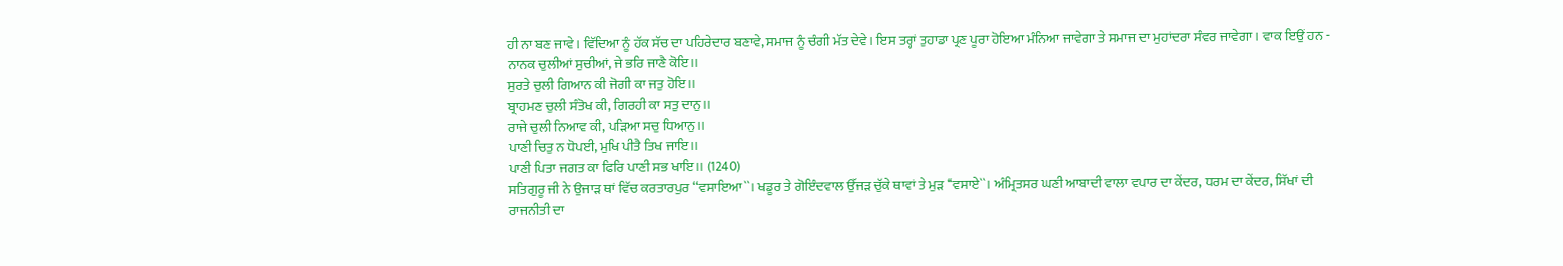ਹੀ ਨਾ ਬਣ ਜਾਵੇ। ਵਿੱਦਿਆ ਨੂੰ ਹੱਕ ਸੱਚ ਦਾ ਪਹਿਰੇਦਾਰ ਬਣਾਵੇ, ਸਮਾਜ ਨੂੰ ਚੰਗੀ ਮੱਤ ਦੇਵੇ। ਇਸ ਤਰ੍ਹਾਂ ਤੁਹਾਡਾ ਪ੍ਰਣ ਪੂਰਾ ਹੋਇਆ ਮੰਨਿਆ ਜਾਵੇਗਾ ਤੇ ਸਮਾਜ ਦਾ ਮੁਹਾਂਦਰਾ ਸੰਵਰ ਜਾਵੇਗਾ। ਵਾਕ ਇਉਂ ਹਨ -
ਨਾਨਕ ਚੁਲੀਆਂ ਸੁਚੀਆਂ, ਜੇ ਭਰਿ ਜਾਣੈ ਕੋਇ।।
ਸੁਰਤੇ ਚੁਲੀ ਗਿਆਨ ਕੀ ਜੋਗੀ ਕਾ ਜਤੁ ਹੋਇ।।
ਬ੍ਰਾਹਮਣ ਚੁਲੀ ਸੰਤੋਖ ਕੀ, ਗਿਰਹੀ ਕਾ ਸਤੁ ਦਾਨੁ।।
ਰਾਜੇ ਚੁਲੀ ਨਿਆਵ ਕੀ, ਪੜਿਆ ਸਚੁ ਧਿਆਨੁ।।
ਪਾਣੀ ਚਿਤੁ ਨ ਧੋਪਈ, ਮੁਖਿ ਪੀਤੈ ਤਿਖ ਜਾਇ।।
ਪਾਣੀ ਪਿਤਾ ਜਗਤ ਕਾ ਫਿਰਿ ਪਾਣੀ ਸਭ ਖਾਇ।। (1240)
ਸਤਿਗੁਰੂ ਜੀ ਨੇ ਉਜਾੜ ਥਾਂ ਵਿੱਚ ਕਰਤਾਰਪੁਰ ‘‘ਵਸਾਇਆ``। ਖਡੂਰ ਤੇ ਗੋਇੰਦਵਾਲ ਉੱਜੜ ਚੁੱਕੇ ਥਾਵਾਂ ਤੇ ਮੁੜ ‘‘ਵਸਾਏ``। ਅੰਮ੍ਰਿਤਸਰ ਘਣੀ ਆਬਾਦੀ ਵਾਲਾ ਵਪਾਰ ਦਾ ਕੇਂਦਰ, ਧਰਮ ਦਾ ਕੇਂਦਰ, ਸਿੱਖਾਂ ਦੀ ਰਾਜਨੀਤੀ ਦਾ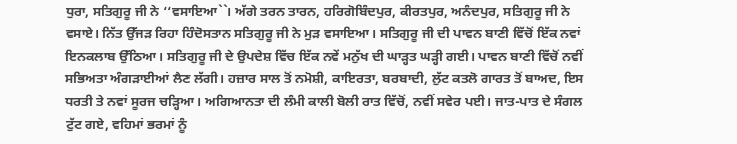ਧੁਰਾ, ਸਤਿਗੁਰੂ ਜੀ ਨੇ ‘‘ਵਸਾਇਆ``। ਅੱਗੇ ਤਰਨ ਤਾਰਨ, ਹਰਿਗੋਬਿੰਦਪੁਰ, ਕੀਰਤਪੁਰ, ਅਨੰਦਪੁਰ, ਸਤਿਗੁਰੂ ਜੀ ਨੇ ਵਸਾਏ। ਨਿੱਤ ਉੱਜੜ ਰਿਹਾ ਹਿੰਦੋਸਤਾਨ ਸਤਿਗੁਰੂ ਜੀ ਨੇ ਮੁੜ ਵਸਾਇਆ। ਸਤਿਗੁਰੂ ਜੀ ਦੀ ਪਾਵਨ ਬਾਣੀ ਵਿੱਚੋਂ ਇੱਕ ਨਵਾਂ ਇਨਕਲਾਬ ਉੱਠਿਆ। ਸਤਿਗੁਰੂ ਜੀ ਦੇ ਉਪਦੇਸ਼ ਵਿੱਚ ਇੱਕ ਨਵੇਂ ਮਨੁੱਖ ਦੀ ਘਾੜ੍ਹਤ ਘੜ੍ਹੀ ਗਈ। ਪਾਵਨ ਬਾਣੀ ਵਿੱਚੋਂ ਨਵੀਂ ਸਭਿਅਤਾ ਅੰਗੜਾਈਆਂ ਲੈਣ ਲੱਗੀ। ਹਜ਼ਾਰ ਸਾਲ ਤੋਂ ਨਮੋਸ਼ੀ, ਕਾਇਰਤਾ, ਬਰਬਾਦੀ, ਲੁੱਟ ਕਤਲੋ ਗਾਰਤ ਤੋਂ ਬਾਅਦ, ਇਸ ਧਰਤੀ ਤੇ ਨਵਾਂ ਸੂਰਜ ਚੜ੍ਹਿਆ। ਅਗਿਆਨਤਾ ਦੀ ਲੰਮੀ ਕਾਲੀ ਬੋਲੀ ਰਾਤ ਵਿੱਚੋਂ, ਨਵੀਂ ਸਵੇਰ ਪਈ। ਜਾਤ-ਪਾਤ ਦੇ ਸੰਗਲ ਟੁੱਟ ਗਏ, ਵਹਿਮਾਂ ਭਰਮਾਂ ਨੂੰ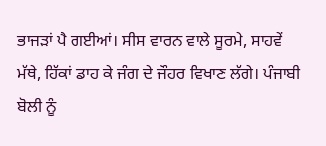ਭਾਜੜਾਂ ਪੈ ਗਈਆਂ। ਸੀਸ ਵਾਰਨ ਵਾਲੇ ਸੂਰਮੇ, ਸਾਹਵੇਂ ਮੱਥੇ, ਹਿੱਕਾਂ ਡਾਹ ਕੇ ਜੰਗ ਦੇ ਜੌਹਰ ਵਿਖਾਣ ਲੱਗੇ। ਪੰਜਾਬੀ ਬੋਲੀ ਨੂੰ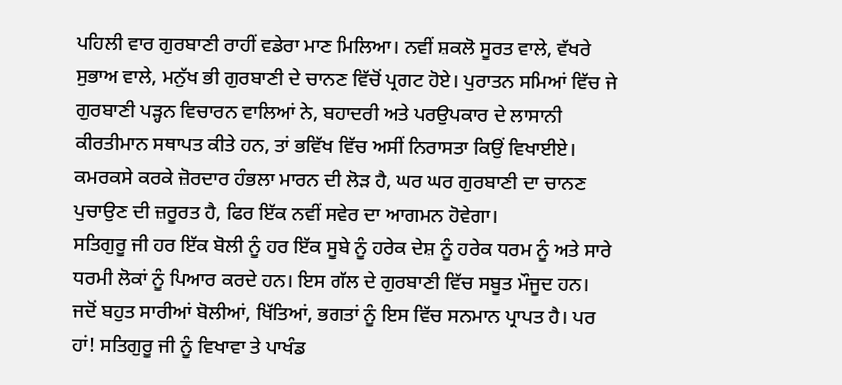ਪਹਿਲੀ ਵਾਰ ਗੁਰਬਾਣੀ ਰਾਹੀਂ ਵਡੇਰਾ ਮਾਣ ਮਿਲਿਆ। ਨਵੀਂ ਸ਼ਕਲੋ ਸੂਰਤ ਵਾਲੇ, ਵੱਖਰੇ ਸੁਭਾਅ ਵਾਲੇ, ਮਨੁੱਖ ਭੀ ਗੁਰਬਾਣੀ ਦੇ ਚਾਨਣ ਵਿੱਚੋਂ ਪ੍ਰਗਟ ਹੋਏ। ਪੁਰਾਤਨ ਸਮਿਆਂ ਵਿੱਚ ਜੇ ਗੁਰਬਾਣੀ ਪੜ੍ਹਨ ਵਿਚਾਰਨ ਵਾਲਿਆਂ ਨੇ, ਬਹਾਦਰੀ ਅਤੇ ਪਰਉਪਕਾਰ ਦੇ ਲਾਸਾਨੀ ਕੀਰਤੀਮਾਨ ਸਥਾਪਤ ਕੀਤੇ ਹਨ, ਤਾਂ ਭਵਿੱਖ ਵਿੱਚ ਅਸੀਂ ਨਿਰਾਸਤਾ ਕਿਉਂ ਵਿਖਾਈਏ। ਕਮਰਕਸੇ ਕਰਕੇ ਜ਼ੋਰਦਾਰ ਹੰਭਲਾ ਮਾਰਨ ਦੀ ਲੋੜ ਹੈ, ਘਰ ਘਰ ਗੁਰਬਾਣੀ ਦਾ ਚਾਨਣ ਪੁਚਾਉਣ ਦੀ ਜ਼ਰੂਰਤ ਹੈ, ਫਿਰ ਇੱਕ ਨਵੀਂ ਸਵੇਰ ਦਾ ਆਗਮਨ ਹੋਵੇਗਾ।
ਸਤਿਗੁਰੂ ਜੀ ਹਰ ਇੱਕ ਬੋਲੀ ਨੂੰ ਹਰ ਇੱਕ ਸੂਬੇ ਨੂੰ ਹਰੇਕ ਦੇਸ਼ ਨੂੰ ਹਰੇਕ ਧਰਮ ਨੂੰ ਅਤੇ ਸਾਰੇ ਧਰਮੀ ਲੋਕਾਂ ਨੂੰ ਪਿਆਰ ਕਰਦੇ ਹਨ। ਇਸ ਗੱਲ ਦੇ ਗੁਰਬਾਣੀ ਵਿੱਚ ਸਬੂਤ ਮੌਜੂਦ ਹਨ। ਜਦੋਂ ਬਹੁਤ ਸਾਰੀਆਂ ਬੋਲੀਆਂ, ਖਿੱਤਿਆਂ, ਭਗਤਾਂ ਨੂੰ ਇਸ ਵਿੱਚ ਸਨਮਾਨ ਪ੍ਰਾਪਤ ਹੈ। ਪਰ ਹਾਂ! ਸਤਿਗੁਰੂ ਜੀ ਨੂੰ ਵਿਖਾਵਾ ਤੇ ਪਾਖੰਡ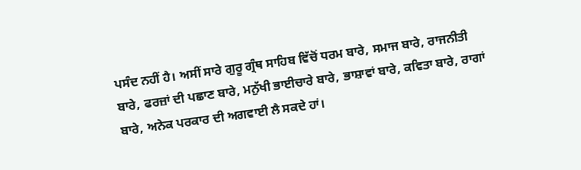ਪਸੰਦ ਨਹੀਂ ਹੈ। ਅਸੀਂ ਸਾਰੇ ਗੁਰੂ ਗ੍ਰੰਥ ਸਾਹਿਬ ਵਿੱਚੋਂ ਧਰਮ ਬਾਰੇ, ਸਮਾਜ ਬਾਰੇ, ਰਾਜਨੀਤੀ ਬਾਰੇ, ਫਰਜ਼ਾਂ ਦੀ ਪਛਾਣ ਬਾਰੇ, ਮਨੁੱਖੀ ਭਾਈਚਾਰੇ ਬਾਰੇ, ਭਾਸ਼ਾਵਾਂ ਬਾਰੇ, ਕਵਿਤਾ ਬਾਰੇ, ਰਾਗਾਂ ਬਾਰੇ, ਅਨੇਕ ਪਰਕਾਰ ਦੀ ਅਗਵਾਈ ਲੈ ਸਕਦੇ ਹਾਂ।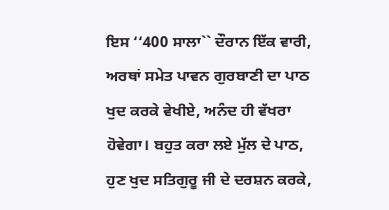ਇਸ ‘‘400 ਸਾਲਾ`` ਦੌਰਾਨ ਇੱਕ ਵਾਰੀ, ਅਰਥਾਂ ਸਮੇਤ ਪਾਵਨ ਗੁਰਬਾਣੀ ਦਾ ਪਾਠ ਖੁਦ ਕਰਕੇ ਵੇਖੀਏ, ਅਨੰਦ ਹੀ ਵੱਖਰਾ ਹੋਵੇਗਾ। ਬਹੁਤ ਕਰਾ ਲਏ ਮੁੱਲ ਦੇ ਪਾਠ, ਹੁਣ ਖੁਦ ਸਤਿਗੁਰੂ ਜੀ ਦੇ ਦਰਸ਼ਨ ਕਰਕੇ,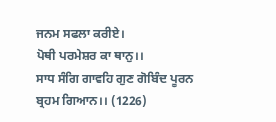ਜਨਮ ਸਫਲਾ ਕਰੀਏ।
ਪੋਥੀ ਪਰਮੇਸ਼ਰ ਕਾ ਥਾਨੁ।।
ਸਾਧ ਸੰਗਿ ਗਾਵਹਿ ਗੁਣ ਗੋਬਿੰਦ ਪੂਰਨ ਬ੍ਰਹਮ ਗਿਆਨ।। (1226)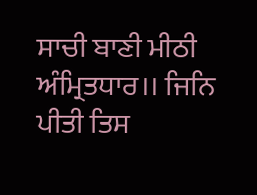ਸਾਚੀ ਬਾਣੀ ਮੀਠੀ ਅੰਮ੍ਰਿਤਧਾਰ।। ਜਿਨਿ ਪੀਤੀ ਤਿਸ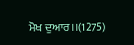ਮੋਖ ਦੁਆਰ।।(1275)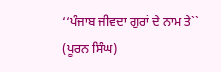‘‘ਪੰਜਾਬ ਜੀਵਦਾ ਗੁਰਾਂ ਦੇ ਨਾਮ ਤੇ`` (ਪੂਰਨ ਸਿੰਘ)